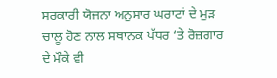ਸਰਕਾਰੀ ਯੋਜਨਾ ਅਨੁਸਾਰ ਘਰਾਟਾਂ ਦੇ ਮੁੜ ਚਾਲੂ ਹੋਣ ਨਾਲ ਸਥਾਨਕ ਪੱਧਰ ‘ਤੇ ਰੋਜ਼ਗਾਰ ਦੇ ਮੌਕੇ ਵੀ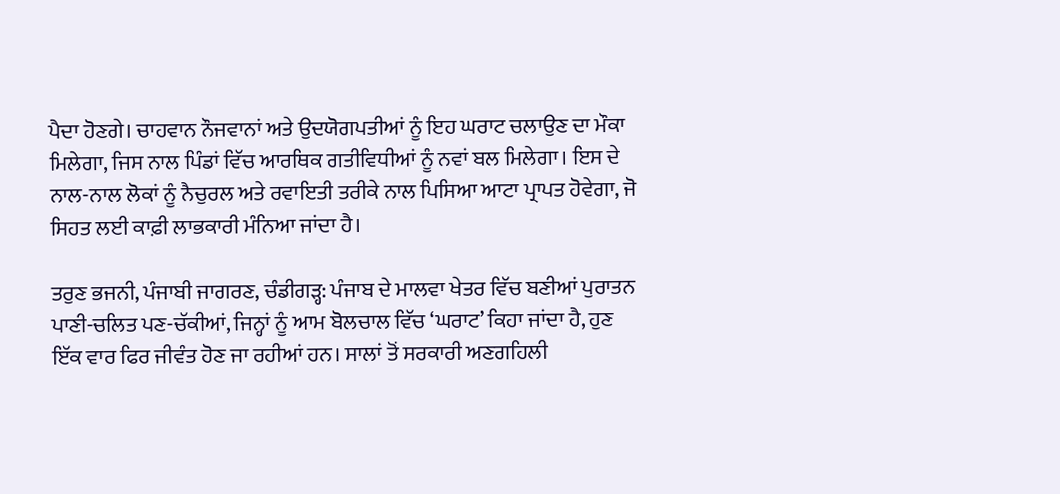ਪੈਦਾ ਹੋਣਗੇ। ਚਾਹਵਾਨ ਨੌਜਵਾਨਾਂ ਅਤੇ ਉਦਯੋਗਪਤੀਆਂ ਨੂੰ ਇਹ ਘਰਾਟ ਚਲਾਉਣ ਦਾ ਮੌਕਾ ਮਿਲੇਗਾ, ਜਿਸ ਨਾਲ ਪਿੰਡਾਂ ਵਿੱਚ ਆਰਥਿਕ ਗਤੀਵਿਧੀਆਂ ਨੂੰ ਨਵਾਂ ਬਲ ਮਿਲੇਗਾ। ਇਸ ਦੇ ਨਾਲ-ਨਾਲ ਲੋਕਾਂ ਨੂੰ ਨੈਚੁਰਲ ਅਤੇ ਰਵਾਇਤੀ ਤਰੀਕੇ ਨਾਲ ਪਿਸਿਆ ਆਟਾ ਪ੍ਰਾਪਤ ਹੋਵੇਗਾ, ਜੋ ਸਿਹਤ ਲਈ ਕਾਫ਼ੀ ਲਾਭਕਾਰੀ ਮੰਨਿਆ ਜਾਂਦਾ ਹੈ।

ਤਰੁਣ ਭਜਨੀ, ਪੰਜਾਬੀ ਜਾਗਰਣ, ਚੰਡੀਗੜ੍ਹ: ਪੰਜਾਬ ਦੇ ਮਾਲਵਾ ਖੇਤਰ ਵਿੱਚ ਬਣੀਆਂ ਪੁਰਾਤਨ ਪਾਣੀ-ਚਲਿਤ ਪਣ-ਚੱਕੀਆਂ, ਜਿਨ੍ਹਾਂ ਨੂੰ ਆਮ ਬੋਲਚਾਲ ਵਿੱਚ ‘ਘਰਾਟ’ ਕਿਹਾ ਜਾਂਦਾ ਹੈ, ਹੁਣ ਇੱਕ ਵਾਰ ਫਿਰ ਜੀਵੰਤ ਹੋਣ ਜਾ ਰਹੀਆਂ ਹਨ। ਸਾਲਾਂ ਤੋਂ ਸਰਕਾਰੀ ਅਣਗਹਿਲੀ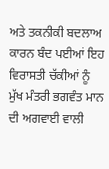ਅਤੇ ਤਕਨੀਕੀ ਬਦਲਾਅ ਕਾਰਨ ਬੰਦ ਪਈਆਂ ਇਹ ਵਿਰਾਸਤੀ ਚੱਕੀਆਂ ਨੂੰ ਮੁੱਖ ਮੰਤਰੀ ਭਗਵੰਤ ਮਾਨ ਦੀ ਅਗਵਾਈ ਵਾਲੀ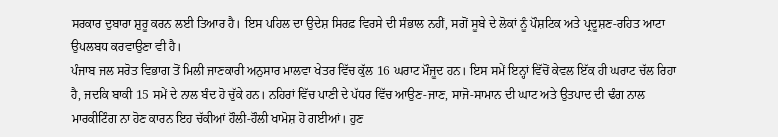ਸਰਕਾਰ ਦੁਬਾਰਾ ਸ਼ੁਰੂ ਕਰਨ ਲਈ ਤਿਆਰ ਹੈ। ਇਸ ਪਹਿਲ ਦਾ ਉਦੇਸ਼ ਸਿਰਫ਼ ਵਿਰਸੇ ਦੀ ਸੰਭਾਲ ਨਹੀਂ, ਸਗੋਂ ਸੂਬੇ ਦੇ ਲੋਕਾਂ ਨੂੰ ਪੌਸ਼ਟਿਕ ਅਤੇ ਪ੍ਰਦੂਸ਼ਣ-ਰਹਿਤ ਆਟਾ ਉਪਲਬਧ ਕਰਵਾਉਣਾ ਵੀ ਹੈ।
ਪੰਜਾਬ ਜਲ ਸਰੋਤ ਵਿਭਾਗ ਤੋਂ ਮਿਲੀ ਜਾਣਕਾਰੀ ਅਨੁਸਾਰ ਮਾਲਵਾ ਖੇਤਰ ਵਿੱਚ ਕੁੱਲ 16 ਘਰਾਟ ਮੌਜੂਦ ਹਨ। ਇਸ ਸਮੇਂ ਇਨ੍ਹਾਂ ਵਿੱਚੋਂ ਕੇਵਲ ਇੱਕ ਹੀ ਘਰਾਟ ਚੱਲ ਰਿਹਾ ਹੈ, ਜਦਕਿ ਬਾਕੀ 15 ਸਮੇਂ ਦੇ ਨਾਲ ਬੰਦ ਹੋ ਚੁੱਕੇ ਹਨ। ਨਹਿਰਾਂ ਵਿੱਚ ਪਾਣੀ ਦੇ ਪੱਧਰ ਵਿੱਚ ਆਉਣ-ਜਾਣ, ਸਾਜੋ-ਸਾਮਾਨ ਦੀ ਘਾਟ ਅਤੇ ਉਤਪਾਦ ਦੀ ਢੰਗ ਨਾਲ ਮਾਰਕੀਟਿੰਗ ਨਾ ਹੋਣ ਕਾਰਨ ਇਹ ਚੱਕੀਆਂ ਹੌਲੀ-ਹੌਲੀ ਖਾਮੋਸ਼ ਹੋ ਗਈਆਂ। ਹੁਣ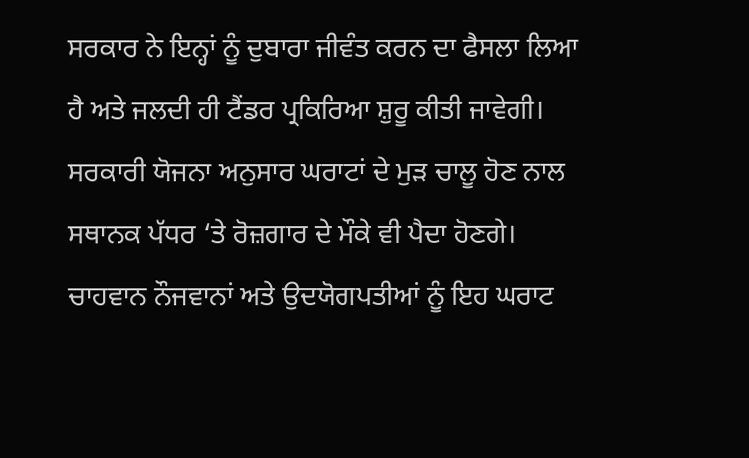ਸਰਕਾਰ ਨੇ ਇਨ੍ਹਾਂ ਨੂੰ ਦੁਬਾਰਾ ਜੀਵੰਤ ਕਰਨ ਦਾ ਫੈਸਲਾ ਲਿਆ ਹੈ ਅਤੇ ਜਲਦੀ ਹੀ ਟੈਂਡਰ ਪ੍ਰਕਿਰਿਆ ਸ਼ੁਰੂ ਕੀਤੀ ਜਾਵੇਗੀ।
ਸਰਕਾਰੀ ਯੋਜਨਾ ਅਨੁਸਾਰ ਘਰਾਟਾਂ ਦੇ ਮੁੜ ਚਾਲੂ ਹੋਣ ਨਾਲ ਸਥਾਨਕ ਪੱਧਰ ‘ਤੇ ਰੋਜ਼ਗਾਰ ਦੇ ਮੌਕੇ ਵੀ ਪੈਦਾ ਹੋਣਗੇ। ਚਾਹਵਾਨ ਨੌਜਵਾਨਾਂ ਅਤੇ ਉਦਯੋਗਪਤੀਆਂ ਨੂੰ ਇਹ ਘਰਾਟ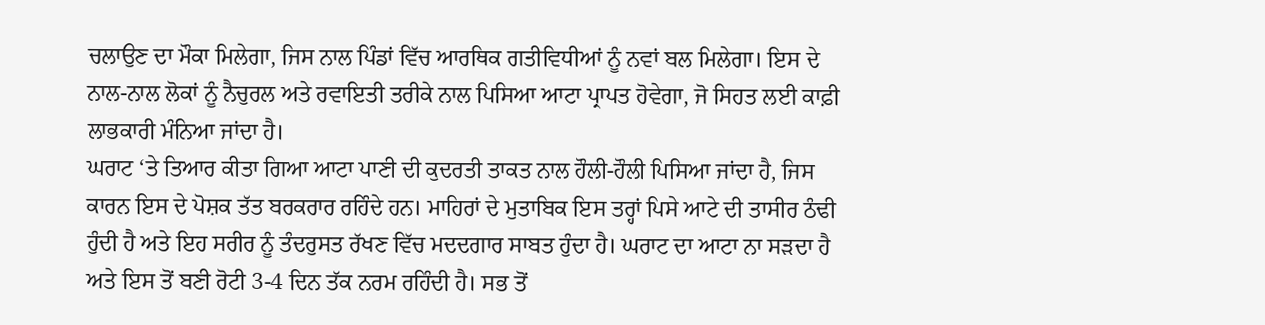ਚਲਾਉਣ ਦਾ ਮੌਕਾ ਮਿਲੇਗਾ, ਜਿਸ ਨਾਲ ਪਿੰਡਾਂ ਵਿੱਚ ਆਰਥਿਕ ਗਤੀਵਿਧੀਆਂ ਨੂੰ ਨਵਾਂ ਬਲ ਮਿਲੇਗਾ। ਇਸ ਦੇ ਨਾਲ-ਨਾਲ ਲੋਕਾਂ ਨੂੰ ਨੈਚੁਰਲ ਅਤੇ ਰਵਾਇਤੀ ਤਰੀਕੇ ਨਾਲ ਪਿਸਿਆ ਆਟਾ ਪ੍ਰਾਪਤ ਹੋਵੇਗਾ, ਜੋ ਸਿਹਤ ਲਈ ਕਾਫ਼ੀ ਲਾਭਕਾਰੀ ਮੰਨਿਆ ਜਾਂਦਾ ਹੈ।
ਘਰਾਟ ‘ਤੇ ਤਿਆਰ ਕੀਤਾ ਗਿਆ ਆਟਾ ਪਾਣੀ ਦੀ ਕੁਦਰਤੀ ਤਾਕਤ ਨਾਲ ਹੌਲੀ-ਹੌਲੀ ਪਿਸਿਆ ਜਾਂਦਾ ਹੈ, ਜਿਸ ਕਾਰਨ ਇਸ ਦੇ ਪੋਸ਼ਕ ਤੱਤ ਬਰਕਰਾਰ ਰਹਿੰਦੇ ਹਨ। ਮਾਹਿਰਾਂ ਦੇ ਮੁਤਾਬਿਕ ਇਸ ਤਰ੍ਹਾਂ ਪਿਸੇ ਆਟੇ ਦੀ ਤਾਸੀਰ ਠੰਢੀ ਹੁੰਦੀ ਹੈ ਅਤੇ ਇਹ ਸਰੀਰ ਨੂੰ ਤੰਦਰੁਸਤ ਰੱਖਣ ਵਿੱਚ ਮਦਦਗਾਰ ਸਾਬਤ ਹੁੰਦਾ ਹੈ। ਘਰਾਟ ਦਾ ਆਟਾ ਨਾ ਸੜਦਾ ਹੈ ਅਤੇ ਇਸ ਤੋਂ ਬਣੀ ਰੋਟੀ 3-4 ਦਿਨ ਤੱਕ ਨਰਮ ਰਹਿੰਦੀ ਹੈ। ਸਭ ਤੋਂ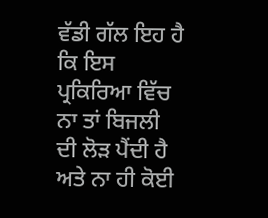ਵੱਡੀ ਗੱਲ ਇਹ ਹੈ ਕਿ ਇਸ ਪ੍ਰਕਿਰਿਆ ਵਿੱਚ ਨਾ ਤਾਂ ਬਿਜਲੀ ਦੀ ਲੋੜ ਪੈਂਦੀ ਹੈ ਅਤੇ ਨਾ ਹੀ ਕੋਈ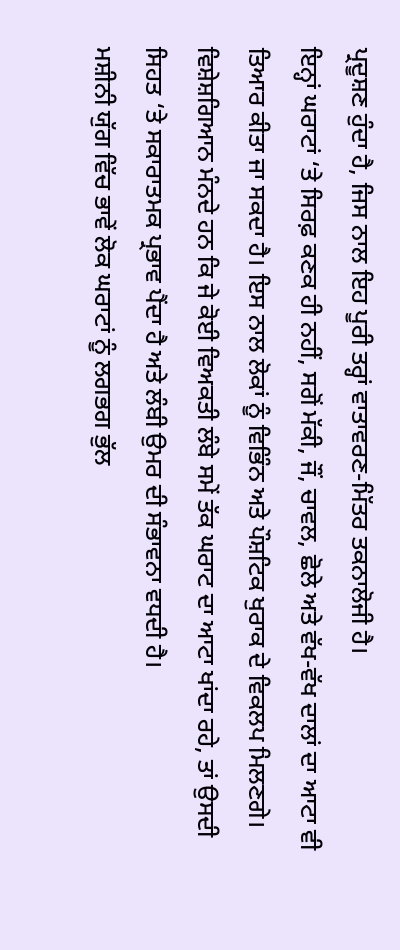ਪ੍ਰਦੂਸ਼ਣ ਹੁੰਦਾ ਹੈ, ਜਿਸ ਨਾਲ ਇਹ ਪੂਰੀ ਤਰ੍ਹਾਂ ਵਾਤਾਵਰਣ-ਮਿੱਤਰ ਤਕਨਾਲੋਜੀ ਹੈ।
ਇਨ੍ਹਾਂ ਘਰਾਟਾਂ ‘ਤੇ ਸਿਰਫ਼ ਕਣਕ ਹੀ ਨਹੀਂ, ਸਗੋਂ ਮੱਕੀ, ਜੌਂ, ਚਾਵਲ, ਛੋਲੇ ਅਤੇ ਵੱਖ-ਵੱਖ ਦਾਲਾਂ ਦਾ ਆਟਾ ਵੀ ਤਿਆਰ ਕੀਤਾ ਜਾ ਸਕਦਾ ਹੈ। ਇਸ ਨਾਲ ਲੋਕਾਂ ਨੂੰ ਵਿਭਿੰਨ ਅਤੇ ਪੌਸ਼ਟਿਕ ਖੁਰਾਕ ਦੇ ਵਿਕਲਪ ਮਿਲਣਗੇ। ਵਿਸ਼ੇਸ਼ਗਿਆਨ ਮੰਨਦੇ ਹਨ ਕਿ ਜੇ ਕੋਈ ਵਿਅਕਤੀ ਲੰਬੇ ਸਮੇਂ ਤੱਕ ਘਰਾਟ ਦਾ ਆਟਾ ਖਾਂਦਾ ਰਹੇ, ਤਾਂ ਉਸਦੀ ਸਿਹਤ ‘ਤੇ ਸਕਾਰਾਤਮਕ ਪ੍ਰਭਾਵ ਪੈਂਦਾ ਹੈ ਅਤੇ ਲੰਬੀ ਉਮਰ ਦੀ ਸੰਭਾਵਨਾ ਵਧਦੀ ਹੈ।
ਮਸ਼ੀਨੀ ਯੁੱਗ ਵਿੱਚ ਭਾਵੇਂ ਲੋਕ ਘਰਾਟਾਂ ਨੂੰ ਲਗਭਗ ਭੁੱਲ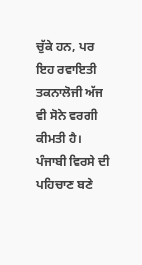ਚੁੱਕੇ ਹਨ, ਪਰ ਇਹ ਰਵਾਇਤੀ ਤਕਨਾਲੋਜੀ ਅੱਜ ਵੀ ਸੋਨੇ ਵਰਗੀ ਕੀਮਤੀ ਹੈ। ਪੰਜਾਬੀ ਵਿਰਸੇ ਦੀ ਪਹਿਚਾਣ ਬਣੇ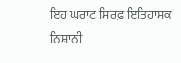ਇਹ ਘਰਾਟ ਸਿਰਫ਼ ਇਤਿਹਾਸਕ ਨਿਸ਼ਾਨੀ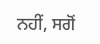ਨਹੀਂ, ਸਗੋਂ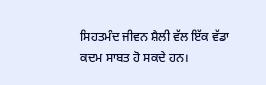ਸਿਹਤਮੰਦ ਜੀਵਨ ਸ਼ੈਲੀ ਵੱਲ ਇੱਕ ਵੱਡਾ ਕਦਮ ਸਾਬਤ ਹੋ ਸਕਦੇ ਹਨ।